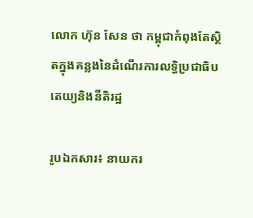លោក ហ៊ុន សែន ថា កម្ពុជាកំពុងតែស្ថិតក្នុងគន្លងនៃដំណើរការលទ្ធិប្រជាធិបតេយ្យនិងនីតិរដ្ឋ

រូបឯកសារ៖ នាយករ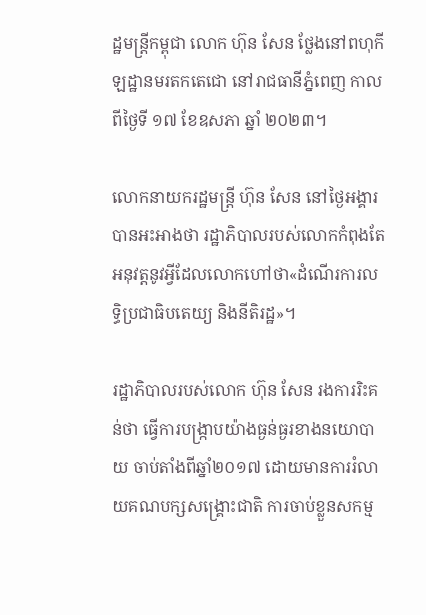ដ្ឋមន្ត្រីកម្ពុជា លោក ហ៊ុន សែន ថ្លែងនៅពហុកីឡដ្ឋានមរតកតេជោ នៅរាជធានីភ្នំពេញ កាលពីថ្ងៃទី ១៧ ខែឧសភា ឆ្នាំ ២០២៣។

លោកនាយករដ្ឋមន្ត្រី ហ៊ុន សែន នៅថ្ងៃអង្គារ បានអះអាងថា រដ្ឋាភិបាលរបស់លោកកំពុងតែអនុវត្តនូវអ្វីដែលលោកហៅថា«ដំណើរការលទ្ធិប្រជាធិបតេយ្យ និងនីតិរដ្ឋ»។

រដ្ឋាភិបាលរបស់លោក ហ៊ុន សែន រងការរិះគន់ថា ធ្វើការបង្រ្កាបយ៉ាងធ្ងន់ធ្ងរខាងនយោបាយ ចាប់តាំងពីឆ្នាំ២០១៧ ដោយមានការរំលាយគណបក្សសង្រ្គោះជាតិ ការចាប់ខ្លួនសកម្ម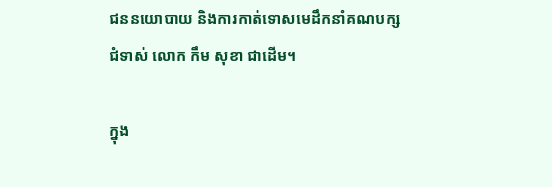ជននយោបាយ និងការកាត់ទោសមេដឹកនាំគណបក្សជំទាស់ លោក កឹម សុខា ជាដើម។

ក្នុង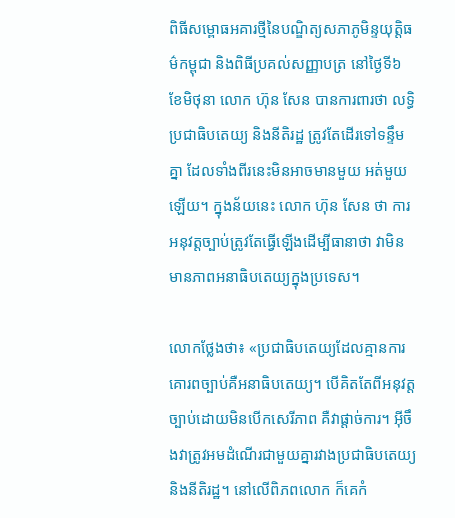ពិធីសម្ពោធអគារថ្មីនៃបណ្ឌិត្យសភាភូមិន្ទយុត្តិធម៌កម្ពុជា និងពិធីប្រគល់សញ្ញាបត្រ នៅថ្ងៃទី៦ ខែមិថុនា លោក ហ៊ុន សែន បានការពារថា លទ្ធិប្រជាធិបតេយ្យ និងនីតិរដ្ឋ ត្រូវតែដើរទៅទន្ទឹមគ្នា ដែលទាំងពីរនេះមិនអាចមានមួយ អត់មួយឡើយ។ ក្នុងន័យនេះ លោក ហ៊ុន សែន ថា ការអនុវត្តច្បាប់ត្រូវតែធ្វើឡើងដើម្បីធានាថា វាមិនមានភាពអនាធិបតេយ្យក្នុងប្រទេស។

លោកថ្លែងថា៖ «ប្រជាធិបតេយ្យដែលគ្មានការគោរពច្បាប់គឺអនាធិបតេយ្យ។ បើគិតតែពីអនុវត្តច្បាប់ដោយមិនបើកសេរីភាព គឺវាផ្តាច់ការ។ អ៊ីចឹងវាត្រូវអមដំណើរជាមួយគ្នារវាងប្រជាធិបតេយ្យ និងនីតិរដ្ឋ។ នៅលើពិភពលោក ក៏គេកំ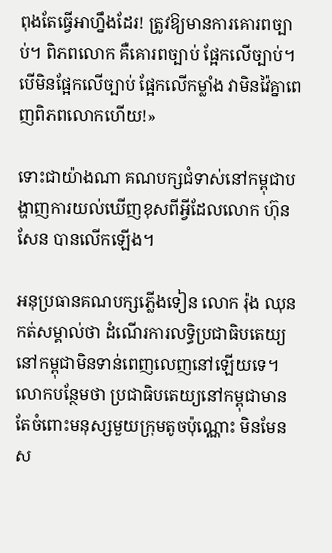ពុងតែធ្វើអាហ្នឹងដែរ! ត្រូវឱ្យមានការគោរពច្បាប់។ ពិភពលោក គឺគោរពច្បាប់ ផ្អែកលើច្បាប់។ បើមិនផ្អែកលើច្បាប់ ផ្អែកលើកម្លាំង វាមិនវ៉ៃគ្នាពេញពិភពលោកហើយ!»

ទោះជាយ៉ាងណា គណបក្សជំទាស់នៅកម្ពុជាបង្ហាញការយល់ឃើញខុសពីអ្វីដែលលោក ហ៊ុន សែន បានលើកឡើង។

អនុប្រធានគណបក្សភ្លើងទៀន លោក រ៉ុង ឈុន កត់សម្គាល់ថា ដំណើរការលទ្ធិប្រជាធិបតេយ្យនៅកម្ពុជាមិនទាន់ពេញលេញនៅឡើយទេ។ លោកបន្ថែមថា ប្រជាធិបតេយ្យនៅកម្ពុជាមានតែចំពោះមនុស្សមួយក្រុមតូចប៉ុណ្ណោះ មិនមែនស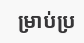ម្រាប់ប្រ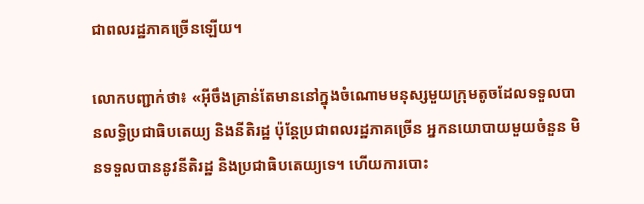ជាពលរដ្ឋភាគច្រើនឡើយ។

លោកបញ្ជាក់ថា៖ «អ៊ីចឹងគ្រាន់តែមាននៅក្នុងចំណោមមនុស្សមួយក្រុមតូចដែលទទួលបានលទ្ធិប្រជាធិបតេយ្យ និងនីតិរដ្ឋ ប៉ុន្តែប្រជាពលរដ្ឋភាគច្រើន អ្នកនយោបាយមួយចំនួន មិនទទួលបាននូវនីតិរដ្ឋ និងប្រជាធិបតេយ្យទេ។ ហើយការបោះ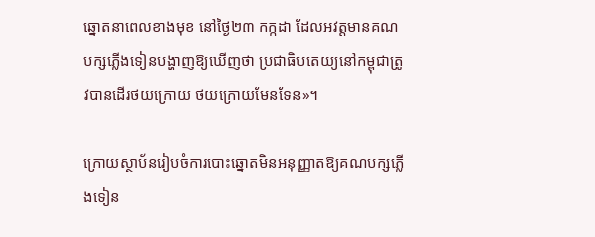ឆ្នោតនាពេលខាងមុខ នៅថ្ងៃ២៣ កក្កដា ដែលអវត្តមានគណបក្សភ្លើងទៀនបង្ហាញឱ្យឃើញថា ប្រជាធិបតេយ្យនៅកម្ពុជាត្រូវបានដើរថយក្រោយ ថយក្រោយមែនទែន»។

ក្រោយស្ថាប័នរៀបចំការបោះឆ្នោតមិនអនុញ្ញាតឱ្យគណបក្សភ្លើងទៀន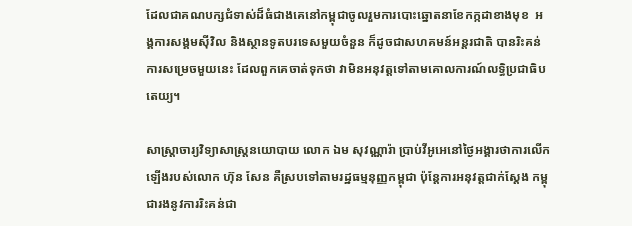ដែលជាគណបក្សជំទាស់ដ៏ធំជាងគេនៅកម្ពុជាចូលរួមការបោះឆ្នោតនាខែកក្កដាខាងមុខ  អង្គការសង្គមស៊ីវិល និងស្ថានទូតបរទេសមួយចំនួន ក៏ដូចជាសហគមន៍អន្តរជាតិ បានរិះគន់ការសម្រេចមួយនេះ ដែលពួកគេចាត់ទុកថា វាមិនអនុវត្តទៅតាមគោលការណ៍លទ្ធិប្រជាធិបតេយ្យ។

សាស្ត្រាចារ្យវិទ្យាសាស្ត្រនយោបាយ លោក ឯម សុវណ្ណារ៉ា ប្រាប់វីអូអេនៅថ្ងៃអង្គារថាការលើកឡើងរបស់លោក ហ៊ុន សែន គឺស្របទៅតាមរដ្ឋធម្មនុញ្ញកម្ពុជា ប៉ុន្តែការអនុវត្តជាក់ស្តែង កម្ពុជារងនូវការរិះគន់ជា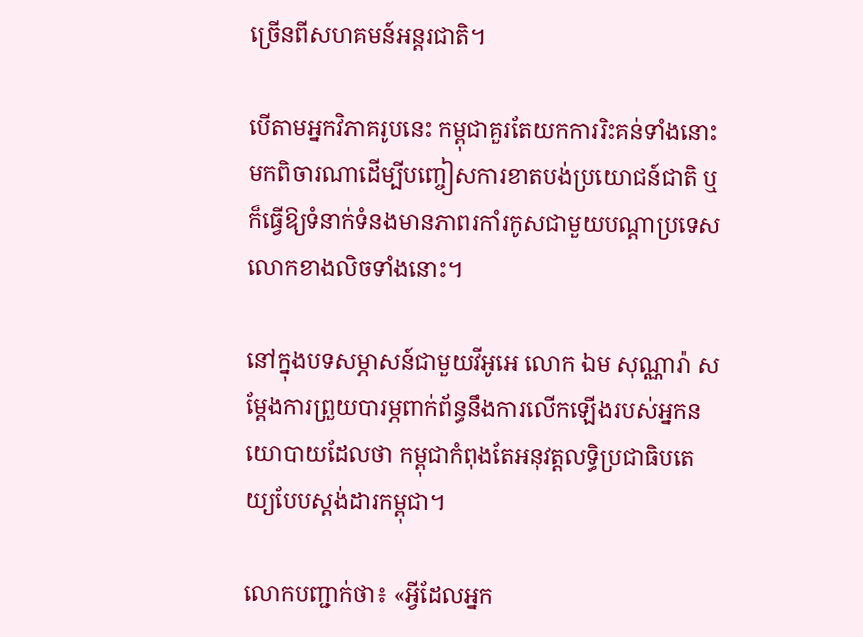ច្រើនពីសហគមន៍អន្តរជាតិ។

បើតាមអ្នកវិភាគរូបនេះ កម្ពុជាគួរតែយកការរិះគន់ទាំងនោះមកពិចារណាដើម្បីបញ្ចៀសការខាតបង់ប្រយោជន៍ជាតិ ឬក៏ធ្វើឱ្យទំនាក់ទំនងមានភាពរកាំរកូសជាមួយបណ្តាប្រទេសលោកខាងលិចទាំងនោះ។

នៅក្នុងបទសម្ភាសន៍ជាមួយវីអូអេ លោក ឯម សុណ្ណារ៉ា សម្តែងការព្រួយបារម្ភពាក់ព័ន្ធនឹងការលើកឡើងរបស់អ្នកនយោបាយដែលថា កម្ពុជាកំពុងតែអនុវត្តលទ្ធិប្រជាធិបតេយ្យបែបស្តង់ដារកម្ពុជា។

លោកបញ្ជាក់ថា៖ «អ្វីដែលអ្នក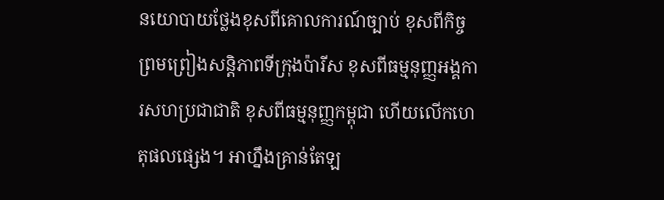នយោបាយថ្លែងខុសពីគោលការណ៍ច្បាប់ ខុសពីកិច្ចព្រមព្រៀងសន្តិភាពទីក្រុងប៉ារីស ខុសពីធម្មនុញ្ញអង្គការសហប្រជាជាតិ ខុសពីធម្មនុញ្ញកម្ពុជា ហើយលើកហេតុផលផ្សេង។ អាហ្នឹងគ្រាន់តែឡ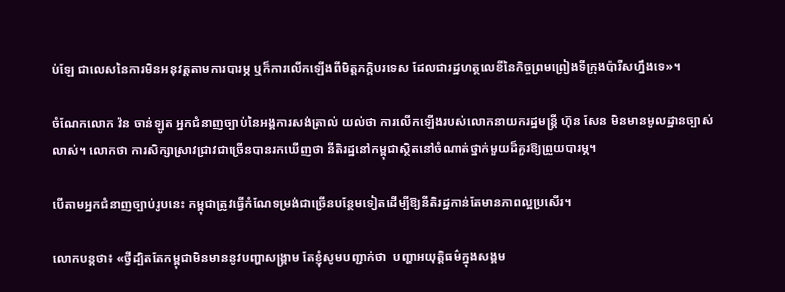ប់ឡែ ជាលេសនៃការមិនអនុវត្តតាមការបារម្ភ ឬក៏ការលើកឡើងពីមិត្តភក្តិបរទេស ដែលជារដ្ឋហត្ថលេខីនៃកិច្ចព្រមព្រៀងទីក្រុងប៉ារីសហ្នឹងទេ»។

ចំណែកលោក វ៉ន ចាន់ឡូត អ្នកជំនាញច្បាប់នៃអង្គការសង់ត្រាល់ យល់ថា ការលើកឡើងរបស់លោកនាយករដ្ឋមន្រ្តី ហ៊ុន សែន មិនមានមូលដ្ឋានច្បាស់លាស់។ លោកថា ការសិក្សាស្រាវជ្រាវជាច្រើនបានរកឃើញថា នីតិរដ្ឋនៅកម្ពុជាស្ថិតនៅចំណាត់ថ្នាក់មួយដ៏គួរឱ្យព្រួយបារម្ភ។

បើតាមអ្នកជំនាញច្បាប់រូបនេះ កម្ពុជាត្រូវធ្វើកំណែទម្រង់ជាច្រើនបន្ថែមទៀតដើម្បីឱ្យនីតិរដ្ឋកាន់តែមានភាពល្អប្រសើរ។

លោកបន្តថា៖ «ថ្វីដ្បិតតែកម្ពុជាមិនមាននូវបញ្ហាសង្គ្រាម តែខ្ញុំសូមបញ្ជាក់ថា  បញ្ហាអយុត្តិធម៌ក្នុងសង្គម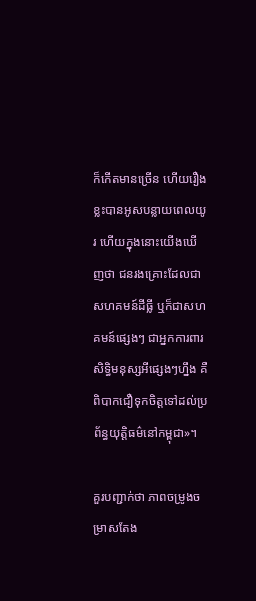ក៏កើតមានច្រើន ហើយរឿងខ្លះបានអូសបន្លាយពេលយូរ ហើយក្នុងនោះយើងឃើញថា ជនរងគ្រោះដែលជាសហគមន៍ដីធ្លី ឬក៏ជាសហគមន៍ផ្សេងៗ ជាអ្នកការពារសិទ្ធិមនុស្សអីផ្សេងៗហ្នឹង គឺពិបាកជឿទុកចិត្តទៅដល់ប្រព័ន្ធយុត្តិធម៌នៅកម្ពុជា»។

គួរបញ្ជាក់ថា ភាពចម្រូងចម្រាសតែង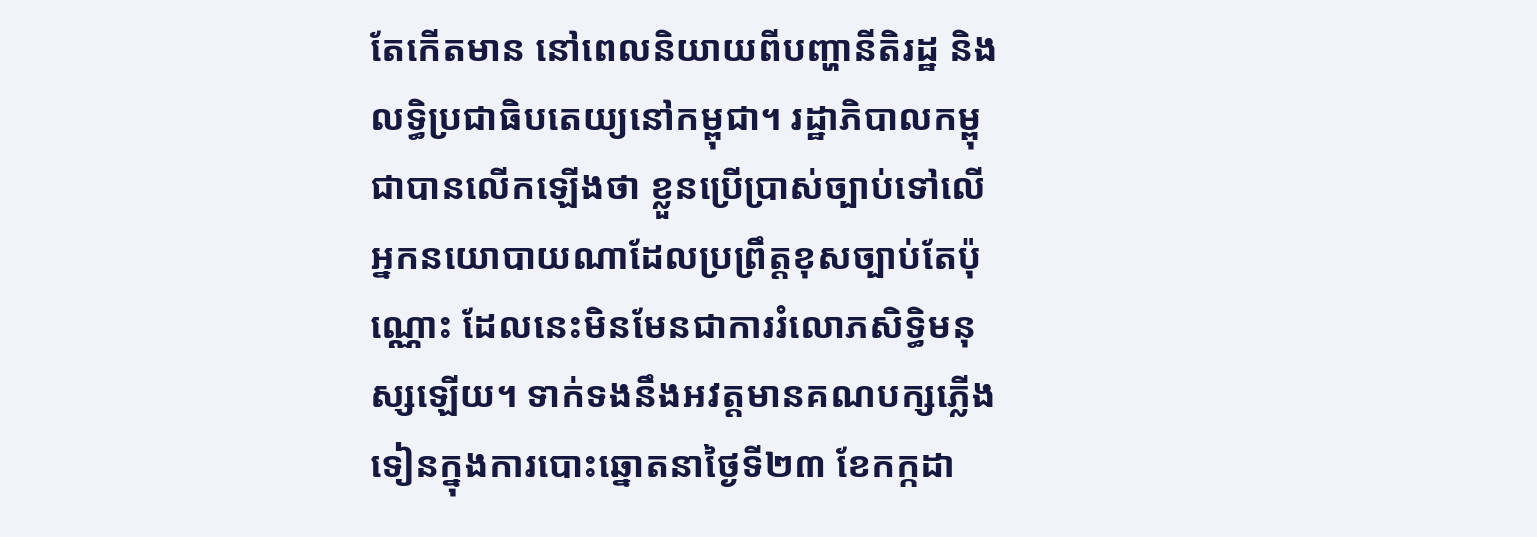តែកើតមាន នៅពេលនិយាយពីបញ្ហានីតិរដ្ឋ និងលទ្ធិប្រជាធិបតេយ្យនៅកម្ពុជា។ រដ្ឋាភិបាលកម្ពុជាបានលើកឡើងថា ខ្លួនប្រើប្រាស់ច្បាប់ទៅលើអ្នកនយោបាយណាដែលប្រព្រឹត្តខុសច្បាប់តែប៉ុណ្ណោះ ដែលនេះមិនមែនជាការរំលោភសិទ្ធិមនុស្សឡើយ។ ទាក់ទងនឹងអវត្តមានគណបក្សភ្លើងទៀនក្នុងការបោះឆ្នោតនាថ្ងៃទី២៣ ខែកក្កដា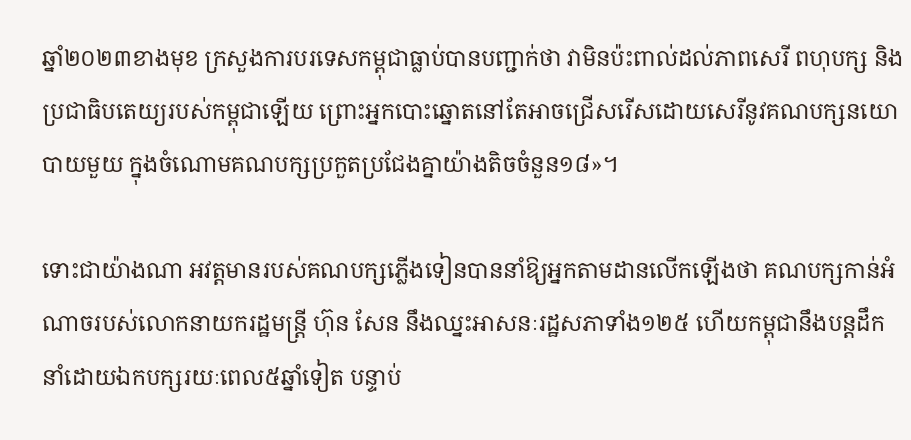ឆ្នាំ២០២៣ខាងមុខ ក្រសួងការបរទេសកម្ពុជាធ្លាប់បានបញ្ជាក់ថា វាមិនប៉ះពាល់ដល់ភាពសេរី ពហុបក្ស និងប្រជាធិបតេយ្យរបស់កម្ពុជាឡើយ ព្រោះអ្នកបោះឆ្នោតនៅតែអាចជ្រើសរើសដោយសេរីនូវគណបក្សនយោបាយមួយ ក្នុងចំណោមគណបក្សប្រកួតប្រជែងគ្នាយ៉ាងតិចចំនួន១៨»។

ទោះជាយ៉ាងណា អវត្តមានរបស់គណបក្សភ្លើងទៀនបាននាំឱ្យអ្នកតាមដានលើកឡើងថា គណបក្សកាន់អំណាចរបស់លោកនាយករដ្ឋមន្ត្រី ហ៊ុន សែន នឹងឈ្នះអាសនៈរដ្ឋសភាទាំង១២៥ ហើយកម្ពុជានឹងបន្តដឹកនាំដោយឯកបក្សរយៈពេល៥ឆ្នាំទៀត បន្ទាប់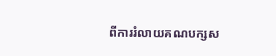ពីការរំលាយគណបក្សស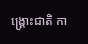ង្គ្រោះជាតិ កា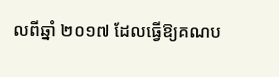លពីឆ្នាំ ២០១៧ ដែលធ្វើឱ្យគណប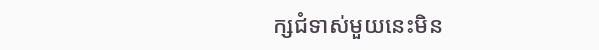ក្សជំទាស់មួយនេះមិន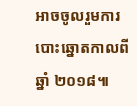អាចចូលរួមការបោះឆ្នោតកាលពីឆ្នាំ ២០១៨៕